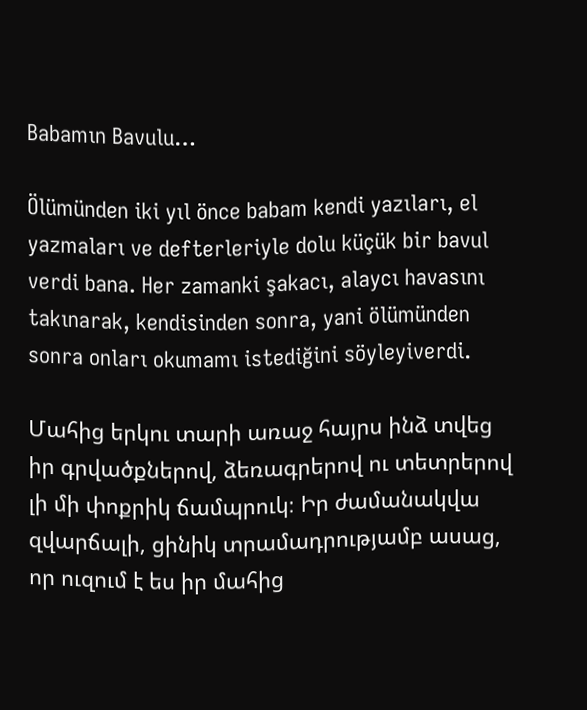Babamın Bavulu…

Ölümünden iki yıl önce babam kendi yazıları, el yazmaları ve defterleriyle dolu küçük bir bavul verdi bana. Her zamanki şakacı, alaycı havasını takınarak, kendisinden sonra, yani ölümünden sonra onları okumamı istediğini söyleyiverdi.

Մահից երկու տարի առաջ հայրս ինձ տվեց իր գրվածքներով, ձեռագրերով ու տետրերով լի մի փոքրիկ ճամպրուկ։ Իր ժամանակվա զվարճալի, ցինիկ տրամադրությամբ ասաց, որ ուզում է ես իր մահից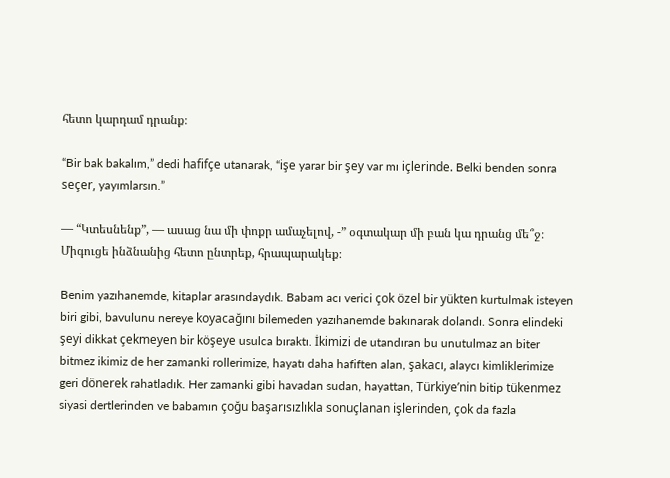հետո կարդամ դրանք։

“Bir bak bakalım,” dedi hafifçe utanarak, “işe yarar bir şey var mı içlerinde. Belki benden sonra seçer, yayımlarsın.”

— “Կտեսնենք”, — ասաց նա մի փոքր ամաչելով, -” օգտակար մի բան կա դրանց մե՞ջ։ Միգուցե ինձնանից հետո ընտրեք, հրապարակեք։

Benim yazıhanemde, kitaplar arasındaydık. Babam acı verici çok özel bir yükten kurtulmak isteyen biri gibi, bavulunu nereye koyacağını bilemeden yazıhanemde bakınarak dolandı. Sonra elindeki şeyi dikkat çekmeyen bir köşeye usulca bıraktı. İkimizi de utandıran bu unutulmaz an biter bitmez ikimiz de her zamanki rollerimize, hayatı daha hafiften alan, şakacı, alaycı kimliklerimize geri dönerek rahatladık. Her zamanki gibi havadan sudan, hayattan, Türkiye’nin bitip tükenmez siyasi dertlerinden ve babamın çoğu başarısızlıkla sonuçlanan işlerinden, çok da fazla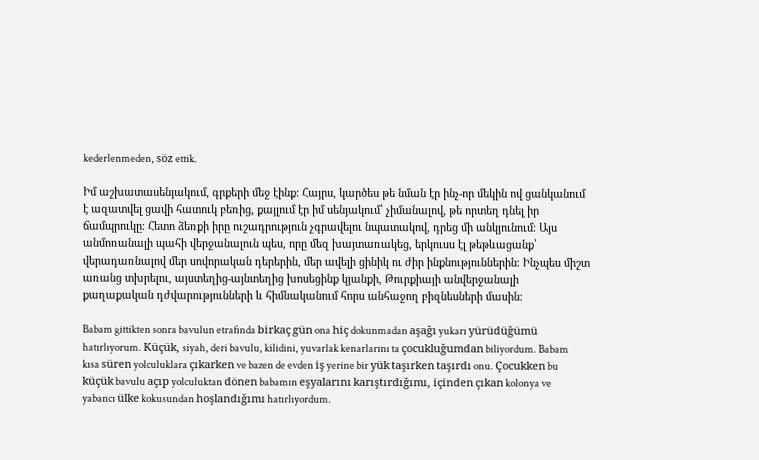kederlenmeden, söz ettik.

Իմ աշխատասենյակում, գրքերի մեջ էինք։ Հայրս, կարծես թե նման էր ինչ-որ մեկին ով ցանկանում է ազատվել ցավի հատուկ բեռից, քայլում էր իմ սենյակում՝ չիմանալով, թե որտեղ դնել իր ճամպրուկը։ Հետո ձեռքի իրը ուշադրություն չգրավելու նպատակով, դրեց մի անկյունում։ Այս անմոռանալի պահի վերջանալուն պես, որը մեզ խայտառակեց, երկուսս էլ թեթևացանք՝ վերադառնալով մեր սովորական դերերին, մեր ավելի ցինիկ ու ժիր ինքնություններին։ Ինչպես միշտ առանց տխրելու, այստեղից-այնտեղից խոսեցինք կյանքի, Թուրքիայի անվերջանալի քաղաքական դժվարությունների և հիմնականում հորս անհաջող բիզնեսների մասին։

Babam gittikten sonra bavulun etrafında birkaç gün ona hiç dokunmadan aşağı yukarı yürüdüğümü hatırlıyorum. Küçük, siyah, deri bavulu, kilidini, yuvarlak kenarlarını ta çocukluğumdan biliyordum. Babam kısa süren yolculuklara çıkarken ve bazen de evden iş yerine bir yük taşırken taşırdı onu. Çocukken bu küçük bavulu açıp yolculuktan dönen babamın eşyalarını karıştırdığımı, içinden çıkan kolonya ve yabancı ülke kokusundan hoşlandığımı hatırlıyordum.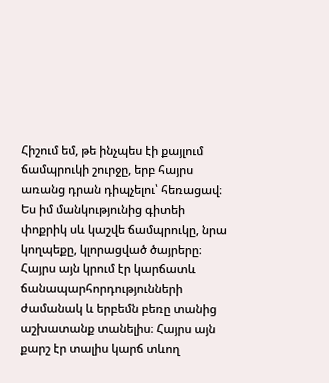Հիշում եմ, թե ինչպես էի քայլում ճամպրուկի շուրջը, երբ հայրս առանց դրան դիպչելու՝ հեռացավ։ Ես իմ մանկությունից գիտեի փոքրիկ սև կաշվե ճամպրուկը, նրա կողպեքը, կլորացված ծայրերը։ Հայրս այն կրում էր կարճատև ճանապարհորդությունների ժամանակ և երբեմն բեռը տանից աշխատանք տանելիս։ Հայրս այն քարշ էր տալիս կարճ տևող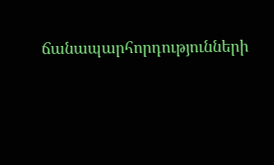ճանապարհորդությունների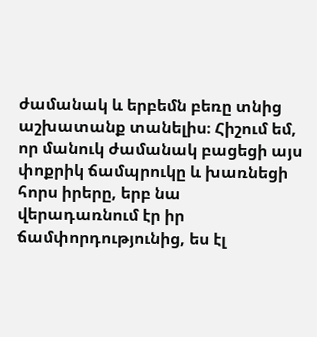ժամանակ և երբեմն բեռը տնից աշխատանք տանելիս։ Հիշում եմ, որ մանուկ ժամանակ բացեցի այս փոքրիկ ճամպրուկը և խառնեցի հորս իրերը, երբ նա վերադառնում էր իր ճամփորդությունից, ես էլ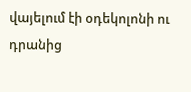վայելում էի օդեկոլոնի ու դրանից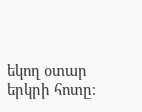եկող օտար երկրի հոտը։